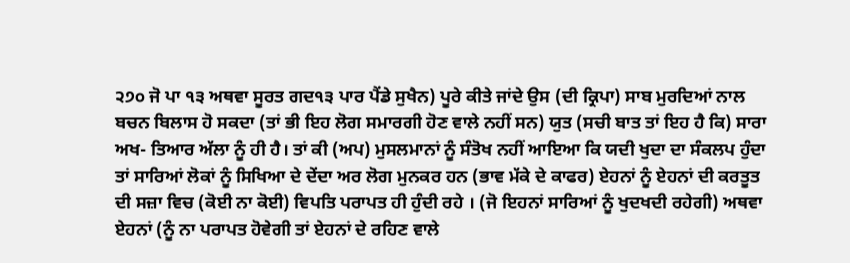੨੭੦ ਜੋ ਪਾ ੧੩ ਅਥਵਾ ਸੂਰਤ ਗਦ੧੩ ਪਾਰ ਪੈਂਡੇ ਸੁਖੈਨ) ਪੂਰੇ ਕੀਤੇ ਜਾਂਦੇ ਉਸ (ਦੀ ਕ੍ਰਿਪਾ) ਸਾਬ ਮੁਰਦਿਆਂ ਨਾਲ ਬਚਨ ਬਿਲਾਸ ਹੋ ਸਕਦਾ (ਤਾਂ ਭੀ ਇਹ ਲੋਗ ਸਮਾਰਗੀ ਹੋਣ ਵਾਲੇ ਨਹੀਂ ਸਨ) ਯੁਤ (ਸਚੀ ਬਾਤ ਤਾਂ ਇਹ ਹੈ ਕਿ) ਸਾਰਾ ਅਖ- ਤਿਆਰ ਅੱਲਾ ਨੂੰ ਹੀ ਹੈ। ਤਾਂ ਕੀ (ਅਪ) ਮੁਸਲਮਾਨਾਂ ਨੂੰ ਸੰਤੋਖ ਨਹੀਂ ਆਇਆ ਕਿ ਯਦੀ ਖੁਦਾ ਦਾ ਸੰਕਲਪ ਹੁੰਦਾ ਤਾਂ ਸਾਰਿਆਂ ਲੋਕਾਂ ਨੂੰ ਸਿਖਿਆ ਦੇ ਦੇਂਦਾ ਅਰ ਲੋਗ ਮੁਨਕਰ ਹਨ (ਭਾਵ ਮੱਕੇ ਦੇ ਕਾਫਰ) ਏਹਨਾਂ ਨੂੰ ਏਹਨਾਂ ਦੀ ਕਰਤੂਤ ਦੀ ਸਜ਼ਾ ਵਿਚ (ਕੋਈ ਨਾ ਕੋਈ) ਵਿਪਤਿ ਪਰਾਪਤ ਹੀ ਹੁੰਦੀ ਰਹੇ । (ਜੋ ਇਹਨਾਂ ਸਾਰਿਆਂ ਨੂੰ ਖੁਦਖਦੀ ਰਹੇਗੀ) ਅਥਵਾ ਏਹਨਾਂ (ਨੂੰ ਨਾ ਪਰਾਪਤ ਹੋਵੇਗੀ ਤਾਂ ਏਹਨਾਂ ਦੇ ਰਹਿਣ ਵਾਲੇ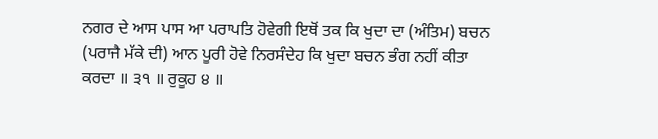ਨਗਰ ਦੇ ਆਸ ਪਾਸ ਆ ਪਰਾਪਤਿ ਹੋਵੇਗੀ ਇਥੋਂ ਤਕ ਕਿ ਖੁਦਾ ਦਾ (ਅੰਤਿਮ) ਬਚਨ (ਪਰਾਜੈ ਮੱਕੇ ਦੀ) ਆਨ ਪੂਰੀ ਹੋਵੇ ਨਿਰਸੰਦੇਹ ਕਿ ਖੁਦਾ ਬਚਨ ਭੰਗ ਨਹੀਂ ਕੀਤਾ ਕਰਦਾ ॥ ੩੧ ॥ ਰੁਕੂਹ ੪ ॥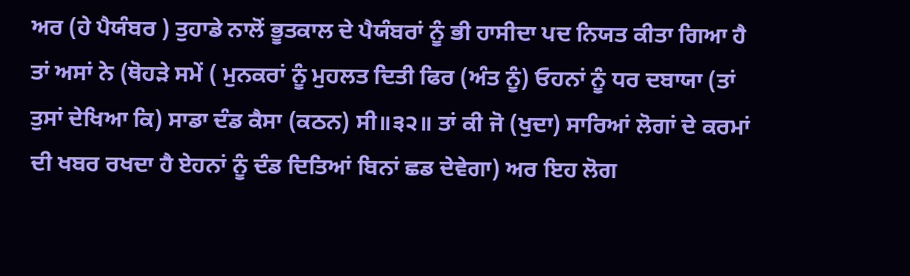ਅਰ (ਹੇ ਪੈਯੰਬਰ ) ਤੁਹਾਡੇ ਨਾਲੋਂ ਭੂਤਕਾਲ ਦੇ ਪੈਯੰਬਰਾਂ ਨੂੰ ਭੀ ਹਾਸੀਦਾ ਪਦ ਨਿਯਤ ਕੀਤਾ ਗਿਆ ਹੈ ਤਾਂ ਅਸਾਂ ਨੇ (ਥੋਹੜੇ ਸਮੇਂ ( ਮੁਨਕਰਾਂ ਨੂੰ ਮੁਹਲਤ ਦਿਤੀ ਫਿਰ (ਅੰਤ ਨੂੰ) ਓਹਨਾਂ ਨੂੰ ਧਰ ਦਬਾਯਾ (ਤਾਂ ਤੁਸਾਂ ਦੇਖਿਆ ਕਿ) ਸਾਡਾ ਦੰਡ ਕੈਸਾ (ਕਠਨ) ਸੀ॥੩੨॥ ਤਾਂ ਕੀ ਜੋ (ਖੁਦਾ) ਸਾਰਿਆਂ ਲੋਗਾਂ ਦੇ ਕਰਮਾਂ ਦੀ ਖਬਰ ਰਖਦਾ ਹੈ ਏਹਨਾਂ ਨੂੰ ਦੰਡ ਦਿਤਿਆਂ ਬਿਨਾਂ ਛਡ ਦੇਵੇਗਾ) ਅਰ ਇਹ ਲੋਗ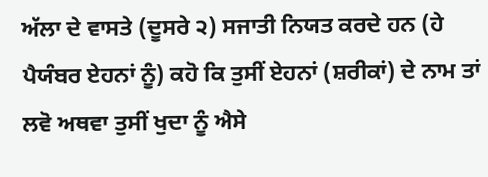ਅੱਲਾ ਦੇ ਵਾਸਤੇ (ਦੂਸਰੇ ੨) ਸਜਾਤੀ ਨਿਯਤ ਕਰਦੇ ਹਨ (ਹੇ ਪੈਯੰਬਰ ਏਹਨਾਂ ਨੂੰ) ਕਹੋ ਕਿ ਤੁਸੀਂ ਏਹਨਾਂ (ਸ਼ਰੀਕਾਂ) ਦੇ ਨਾਮ ਤਾਂ ਲਵੋ ਅਥਵਾ ਤੁਸੀਂ ਖੁਦਾ ਨੂੰ ਐਸੇ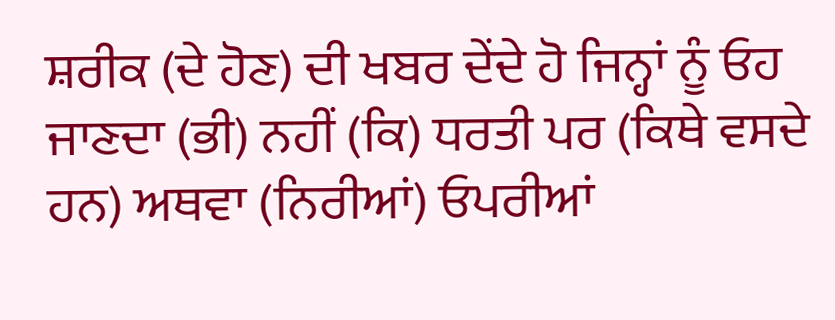ਸ਼ਰੀਕ (ਦੇ ਹੋਣ) ਦੀ ਖਬਰ ਦੇਂਦੇ ਹੋ ਜਿਨ੍ਹਾਂ ਨੂੰ ਓਹ ਜਾਣਦਾ (ਭੀ) ਨਹੀਂ (ਕਿ) ਧਰਤੀ ਪਰ (ਕਿਥੇ ਵਸਦੇ ਹਨ) ਅਥਵਾ (ਨਿਰੀਆਂ) ਓਪਰੀਆਂ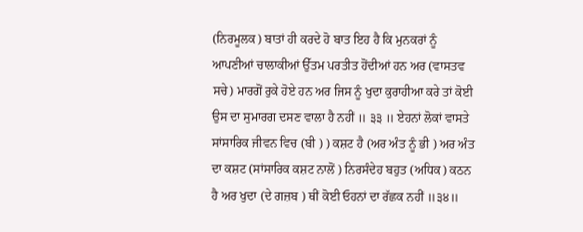(ਨਿਰਮੂਲਕ) ਬਾਤਾਂ ਹੀ ਕਰਦੇ ਹੋ ਬਾਤ ਇਹ ਹੈ ਕਿ ਮੁਨਕਰਾਂ ਨੂੰ ਆਪਣੀਆਂ ਚਾਲਾਕੀਆਂ ਉੱਤਮ ਪਰਤੀਤ ਹੋਂਦੀਆਂ ਹਨ ਅਰ (ਵਾਸਤਵ ਸਚੇ) ਮਾਰਗੋਂ ਰੁਕੇ ਹੋਏ ਹਨ ਅਰ ਜਿਸ ਨੂੰ ਖੁਦਾ ਕੁਰਾਹੀਆ ਕਰੇ ਤਾਂ ਕੋਈ ਉਸ ਦਾ ਸੁਮਾਰਗ ਦਸਣ ਵਾਲਾ ਹੈ ਨਹੀਂ ॥ ੩੩ ॥ ਏਹਨਾਂ ਲੋਕਾਂ ਵਾਸਤੇ ਸਾਂਸਾਰਿਕ ਜੀਵਨ ਵਿਚ (ਬੀ ) ) ਕਸ਼ਟ ਹੈ (ਅਰ ਅੰਤ ਨੂੰ ਭੀ ) ਅਰ ਅੰਤ ਦਾ ਕਸ਼ਟ (ਸਾਂਸਾਰਿਕ ਕਸ਼ਟ ਨਾਲੋਂ ) ਨਿਰਸੰਦੇਹ ਬਹੁਤ (ਅਧਿਕ) ਕਠਨ ਹੈ ਅਰ ਖੁਦਾ (ਦੇ ਗਜ਼ਬ ) ਥੀਂ ਕੋਈ ਓਹਨਾਂ ਦਾ ਰੱਛਕ ਨਹੀਂ ॥੩੪॥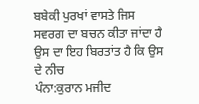ਬਬੇਕੀ ਪੁਰਖਾਂ ਵਾਸਤੇ ਜਿਸ ਸਵਰਗ ਦਾ ਬਚਨ ਕੀਤਾ ਜਾਂਦਾ ਹੈ ਉਸ ਦਾ ਇਹ ਬਿਰਤਾਂਤ ਹੈ ਕਿ ਉਸ ਦੇ ਨੀਚ
ਪੰਨਾ:ਕੁਰਾਨ ਮਜੀਦ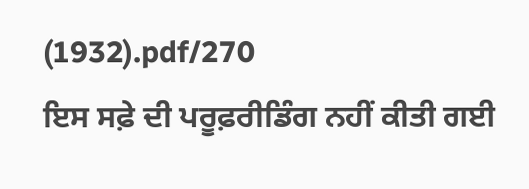(1932).pdf/270
ਇਸ ਸਫ਼ੇ ਦੀ ਪਰੂਫ਼ਰੀਡਿੰਗ ਨਹੀਂ ਕੀਤੀ ਗਈ